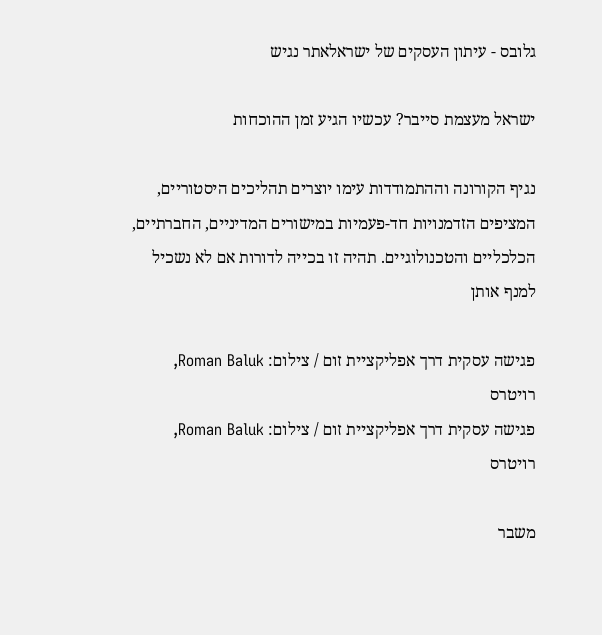גלובס - עיתון העסקים של ישראלאתר נגיש

ישראל מעצמת סייבר? עכשיו הגיע זמן ההוכחות

נגיף הקורונה וההתמודדות עימו יוצרים תהליכים היסטוריים, המציפים הזדמנויות חד-פעמיות במישורים המדיניים, החברתיים, הכלכליים והטכנולוגיים. תהיה זו בכייה לדורות אם לא נשכיל למנף אותן

פגישה עסקית דרך אפליקציית זום / צילום: Roman Baluk, רויטרס
פגישה עסקית דרך אפליקציית זום / צילום: Roman Baluk, רויטרס

משבר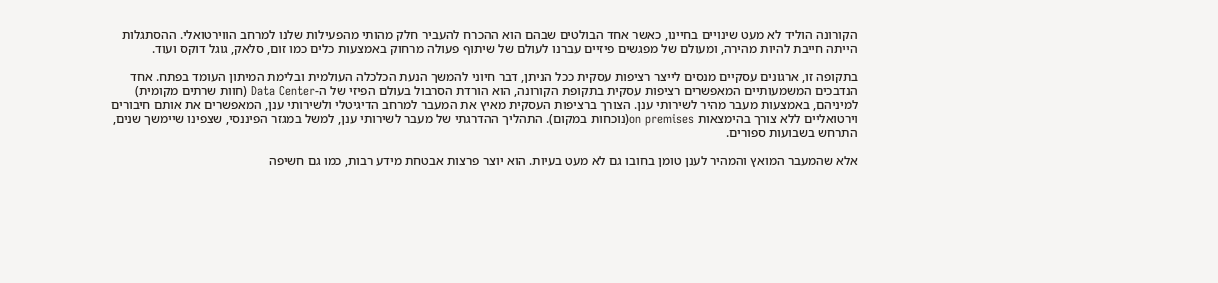הקורונה הוליד לא מעט שינויים בחיינו, כאשר אחד הבולטים שבהם הוא ההכרח להעביר חלק מהותי מהפעילות שלנו למרחב הווירטואלי. ההסתגלות הייתה חייבת להיות מהירה, ומעולם של מפגשים פיזיים עברנו לעולם של שיתוף פעולה מרחוק באמצעות כלים כמו זום, סלאק, גוגל דוקס ועוד.

בתקופה זו, ארגונים עסקיים מנסים לייצר רציפות עסקית ככל הניתן, דבר חיוני להמשך הנעת הכלכלה העולמית ובלימת המיתון העומד בפתח. אחד הנדבכים המשמעותיים המאפשרים רציפות עסקית בתקופת הקורונה, הוא הורדת הסרבול בעולם הפיזי של ה-Data Center (חוות שרתים מקומית) למיניהם, באמצעות מעבר מהיר לשירותי ענן. הצורך ברציפות העסקית מאיץ את המעבר למרחב הדיגיטלי ולשירותי ענן, המאפשרים את אותם חיבורים וירטואליים ללא צורך בהימצאות on premises(נוכחות במקום). התהליך ההדרגתי של מעבר לשירותי ענן, למשל במגזר הפיננסי, שצפינו שיימשך שנים, התרחש בשבועות ספורים.

אלא שהמעבר המואץ והמהיר לענן טומן בחובו גם לא מעט בעיות. הוא יוצר פרצות אבטחת מידע רבות, כמו גם חשיפה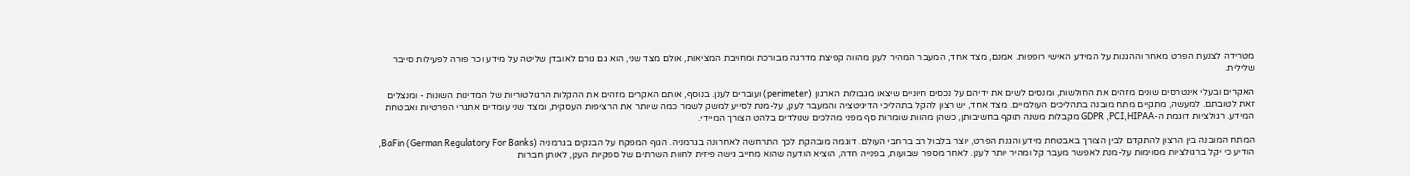מטרידה לצנעת הפרט מאחר וההגנות על המידע האישי רופפות. אמנם, מצד אחד, המעבר המהיר לענן מהווה קפיצת מדרגה מבורכת ומחויבת המציאות, אולם מצד שני, הוא גם גורם לאובדן שליטה על מידע וכר פורה לפעילות סייבר שלילית.

האקרים ובעלי אינטרסים שונים מזהים את החולשות, ומנסים לשים את ידיהם על נכסים חיוניים שיצאו מגבולות הארגון (perimeter) ועוברים לענן. בנוסף, אותם האקרים מזהים את ההקלות הרגולטוריות של המדינות השונות - ומנצלים זאת לטובתם. למעשה, מתקיים מתח מובנה בתהליכים העולמיים. מצד אחד, יש רצון להקל בתהליכי הדיגיטציה והמעבר לענן, על-מנת לסייע למשק לשמר כמה שיותר את הרציפות העסקית, ומצד שני עומדים אתגרי הפרטיות ואבטחת המידע. רגולציות דוגמת ה-GDPR ,PCI,HIPAA מקבלות משנה תוקף בחשיבותן, כשהן מהוות שומרות סף מפני מהלכים שנולדים בלהט הצורך המיידי.

המתח המובנה בין הרצון להתקדם לבין הצורך באבטחת מידע והגנת הפרט, יוצר בלבול רב ברחבי העולם. דוגמה מובהקת לכך התרחשה לאחרונה בגרמניה. הגוף המפקח על הבנקים בגרמניה (BaFin (German Regulatory For Banks, הודיע כי יקל ברגולציות מסוימות על-מנת לאפשר מעבר קל ומהיר יותר לענן. לאחר מספר שבועות, בפנייה חדה, הוציא הודעה שהוא מחייב גישה פיזית לחוות השרתים של ספקיות הענן, לאותן חברות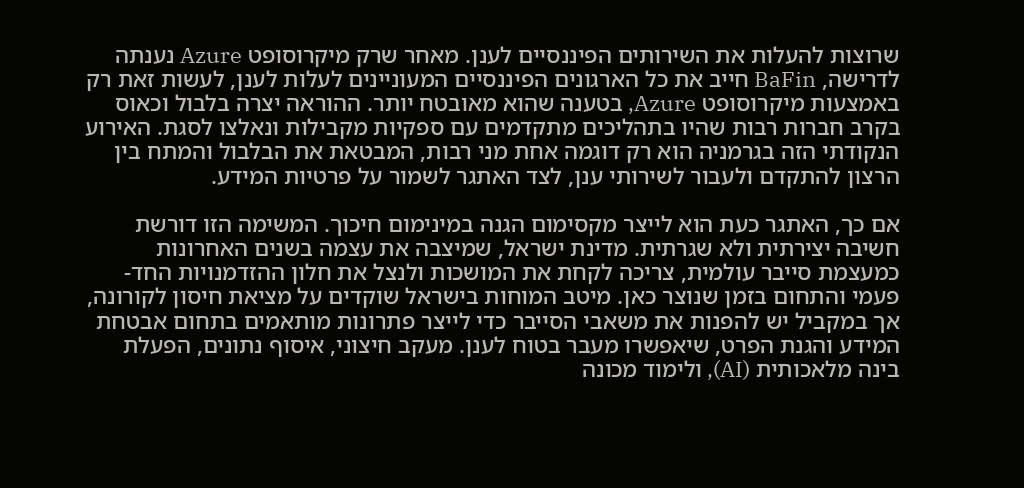שרוצות להעלות את השירותים הפיננסיים לענן. מאחר שרק מיקרוסופט Azure נענתה לדרישה, BaFin חייב את כל הארגונים הפיננסיים המעוניינים לעלות לענן, לעשות זאת רק באמצעות מיקרוסופט Azure, בטענה שהוא מאובטח יותר. ההוראה יצרה בלבול וכאוס בקרב חברות רבות שהיו בתהליכים מתקדמים עם ספקיות מקבילות ונאלצו לסגת. האירוע הנקודתי הזה בגרמניה הוא רק דוגמה אחת מני רבות, המבטאת את הבלבול והמתח בין הרצון להתקדם ולעבור לשירותי ענן, לצד האתגר לשמור על פרטיות המידע.

אם כך, האתגר כעת הוא לייצר מקסימום הגנה במינימום חיכוך. המשימה הזו דורשת חשיבה יצירתית ולא שגרתית. מדינת ישראל, שמיצבה את עצמה בשנים האחרונות כמעצמת סייבר עולמית, צריכה לקחת את המושכות ולנצל את חלון ההזדמנויות החד-פעמי והתחום בזמן שנוצר כאן. מיטב המוחות בישראל שוקדים על מציאת חיסון לקורונה, אך במקביל יש להפנות את משאבי הסייבר כדי לייצר פתרונות מותאמים בתחום אבטחת המידע והגנת הפרט, שיאפשרו מעבר בטוח לענן. מעקב חיצוני, איסוף נתונים, הפעלת בינה מלאכותית (AI), ולימוד מכונה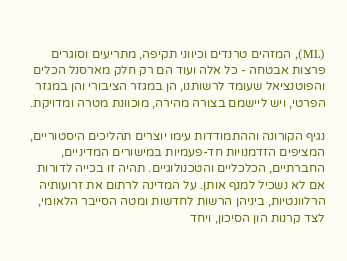(ML), המזהים טרנדים וכיווני תקיפה, מתריעים וסוגרים פרצות אבטחה - כל אלה ועוד הם רק חלק מארסנל הכלים והפוטנציאל שעומד לרשותנו, הן במגזר הציבורי והן במגזר הפרטי, ויש ליישמם בצורה מהירה, מוכוונת מטרה ומדויקת.

נגיף הקורונה וההתמודדות עימו יוצרים תהליכים היסטוריים, המציפים הזדמנויות חד-פעמיות במישורים המדיניים, החברתיים, הכלכליים והטכנולוגיים. תהיה זו בכייה לדורות אם לא נשכיל למנף אותן. על המדינה לרתום את זרועותיה הרלוונטיות, ביניהן הרשות לחדשות ומטה הסייבר הלאומי, לצד קרנות הון הסיכון, ויחד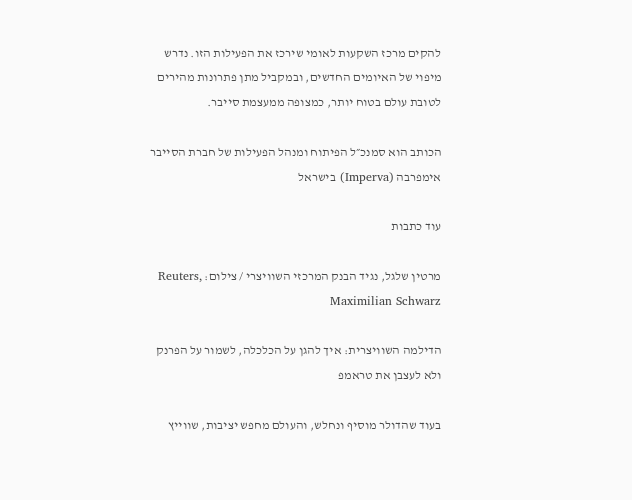להקים מרכז השקעות לאומי שירכז את הפעילות הזו. נדרש מיפוי של האיומים החדשים, ובמקביל מתן פתרונות מהירים לטובת עולם בטוח יותר, כמצופה ממעצמת סייבר.

הכותב הוא סמנכ״ל הפיתוח ומנהל הפעילות של חברת הסייבר אימפרבה (Imperva) בישראל

עוד כתבות

מרטין שלגל, נגיד הבנק המרכזי השוויצרי / צילום: Reuters, Maximilian Schwarz

הדילמה השוויצרית: איך להגן על הכלכלה, לשמור על הפרנק ולא לעצבן את טראמפ

בעוד שהדולר מוסיף ונחלש, והעולם מחפש יציבות, שווייץ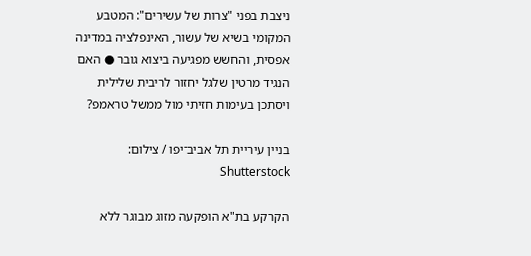ניצבת בפני "צרות של עשירים": המטבע המקומי בשיא של עשור, האינפלציה במדינה אפסית, והחשש מפגיעה ביצוא גובר ● האם הנגיד מרטין שלגל יחזור לריבית שלילית ויסתכן בעימות חזיתי מול ממשל טראמפ?

בניין עיריית תל אביב־יפו / צילום: Shutterstock

הקרקע בת"א הופקעה מזוג מבוגר ללא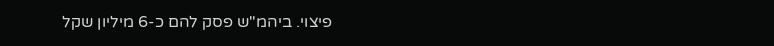פיצוי. ביהמ"ש פסק להם כ-6 מיליון שקל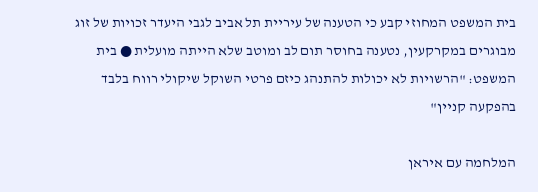בית המשפט המחוזי קבע כי הטענה של עיריית תל אביב לגבי היעדר זכויות של זוג מבוגרים במקרקעין, נטענה בחוסר תום לב ומוטב שלא הייתה מועלית ● בית המשפט: "הרשויות לא יכולות להתנהג כיזם פרטי השוקל שיקולי רווח בלבד בהפקעה קניין"

המלחמה עם איראן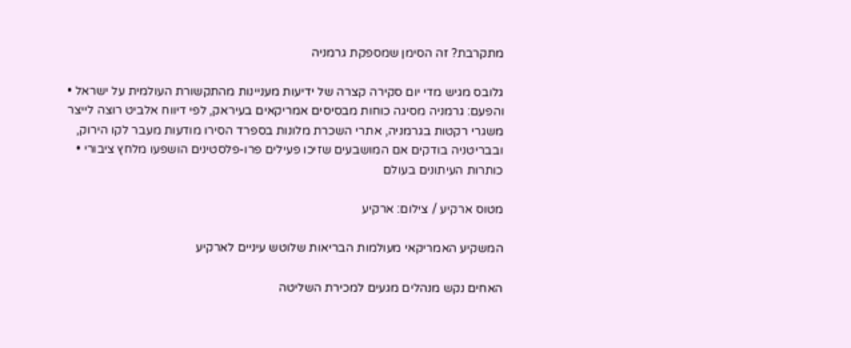מתקרבת? זה הסימן שמספקת גרמניה

גלובס מגיש מדי יום סקירה קצרה של ידיעות מעניינות מהתקשורת העולמית על ישראל • והפעם: גרמניה מסיגה כוחות מבסיסים אמריקאים בעיראק, לפי דיווח אלביט רוצה לייצר משגרי רקטות בגרמניה, אתרי השכרת מלונות בספרד הסירו מודעות מעבר לקו הירוק, ובבריטניה בודקים אם המושבעים שזיכו פעילים פרו-פלסטינים הושפעו מלחץ ציבורי • כותרות העיתונים בעולם

מטוס ארקיע / צילום: ארקיע

המשקיע האמריקאי מעולמות הבריאות שלוטש עיניים לארקיע

האחים נקש מנהלים מגעים למכירת השליטה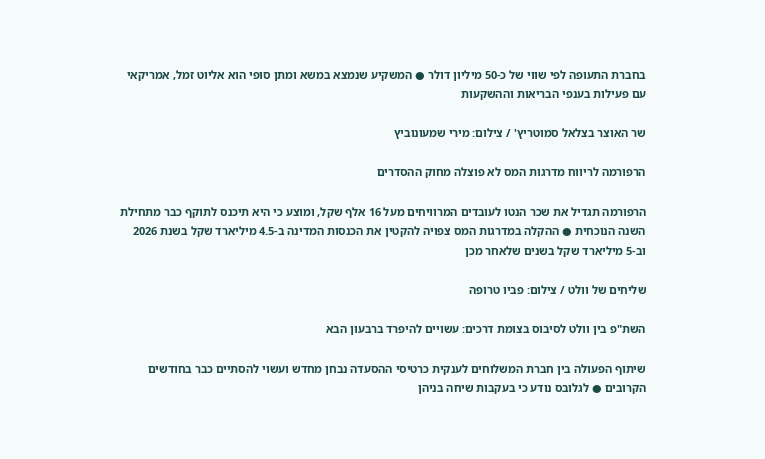בחברת התעופה לפי שווי של כ-50 מיליון דולר ● המשקיע שנמצא במשא ומתן סופי הוא אליוט זמל, אמריקאי עם פעילות בענפי הבריאות וההשקעות

שר האוצר בצלאל סמוטריץ' / צילום: מירי שמעונוביץ

הרפורמה לריווח מדרגות המס לא פוצלה מחוק ההסדרים

הרפורמה תגדיל את שכר הנטו לעובדים המרוויחים מעל 16 אלף שקל, ומוצע כי היא תיכנס לתוקף כבר מתחילת השנה הנוכחית ● ההקלה במדרגות המס צפויה להקטין את הכנסות המדינה ב-4.5 מיליארד שקל בשנת 2026 וב-5 מיליארד שקל בשנים שלאחר מכן

שליחים של וולט / צילום: פביו טרופה

השת"פ בין וולט לסיבוס בצומת דרכים: עשויים להיפרד ברבעון הבא

שיתוף הפעולה בין חברת המשלוחים לענקית כרטיסי ההסעדה נבחן מחדש ועשוי להסתיים כבר בחודשים הקרובים ● לגלובס נודע כי בעקבות שיחה בניהן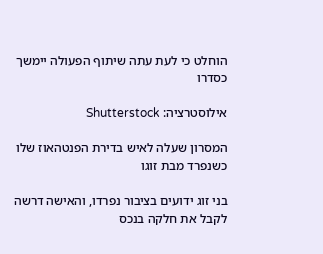הוחלט כי לעת עתה שיתוף הפעולה יימשך כסדרו

אילוסטרציה: Shutterstock

המסרון שעלה לאיש בדירת הפנטהאוז שלו כשנפרד מבת זוגו

בני זוג ידועים בציבור נפרדו, והאישה דרשה לקבל את חלקה בנכס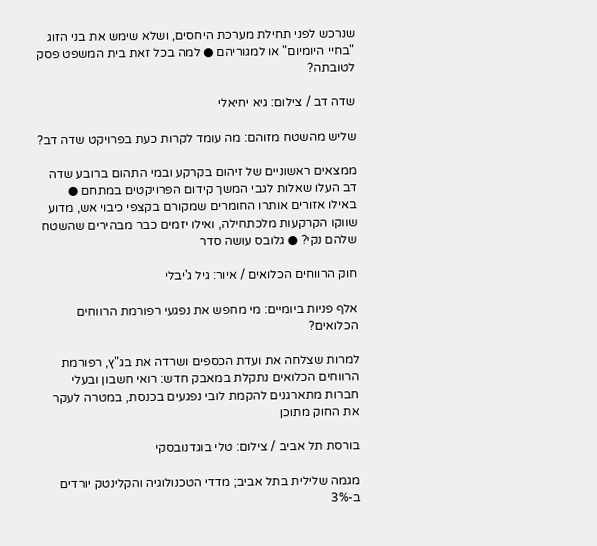שנרכש לפני תחילת מערכת היחסים, ושלא שימש את בני הזוג "בחיי היומיום" או למגוריהם ● למה בכל זאת בית המשפט פסק לטובתה?

שדה דב / צילום: גיא יחיאלי

שליש מהשטח מזוהם: מה עומד לקרות כעת בפרויקט שדה דב?

ממצאים ראשוניים של זיהום בקרקע ובמי התהום ברובע שדה דב העלו שאלות לגבי המשך קידום הפרויקטים במתחם ● באילו אזורים אותרו החומרים שמקורם בקצפי כיבוי אש, מדוע שווקו הקרקעות מלכתחילה, ואילו יזמים כבר מבהירים שהשטח שלהם נקי? ● גלובס עושה סדר

חוק הרווחים הכלואים / איור: גיל ג'יבלי

אלף פניות ביומיים: מי מחפש את נפגעי רפורמת הרווחים הכלואים?

למרות שצלחה את ועדת הכספים ושרדה את בג"ץ, רפורמת הרווחים הכלואים נתקלת במאבק חדש: רואי חשבון ובעלי חברות מתארגנים להקמת לובי נפגעים בכנסת, במטרה לעקר את החוק מתוכן

בורסת תל אביב / צילום: טלי בוגדנובסקי

מגמה שלילית בתל אביב; מדדי הטכנולוגיה והקלינטק יורדים ב-3%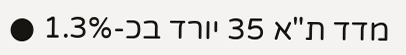מדד ת"א 35 יורד בכ-1.3% ●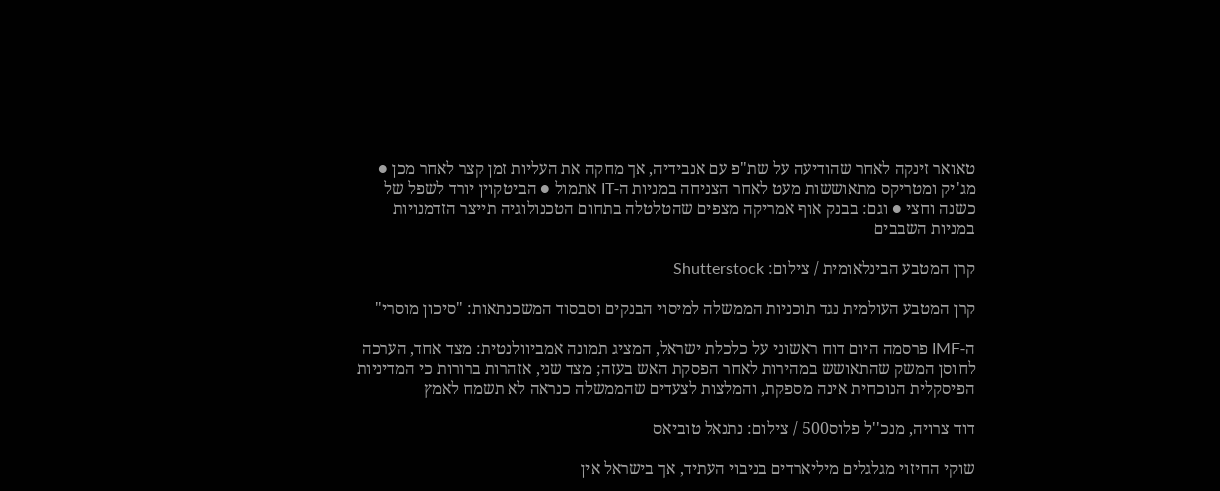טאואר זינקה לאחר שהודיעה על שת"פ עם אנבידיה, אך מחקה את העליות זמן קצר לאחר מכן ● מג'יק ומטריקס מתאוששות מעט לאחר הצניחה במניות ה-IT אתמול ● הביטקוין יורד לשפל של כשנה וחצי ● וגם: בבנק אוף אמריקה מצפים שהטלטלה בתחום הטכנולוגיה תייצר הזדמנויות במניות השבבים

קרן המטבע הבינלאומית / צילום: Shutterstock

קרן המטבע העולמית נגד תוכניות הממשלה למיסוי הבנקים וסבסוד המשכנתאות: "סיכון מוסרי"

ה-IMF פרסמה היום דוח ראשוני על כלכלת ישראל, המציג תמונה אמביוולנטית: מצד אחד, הערכה לחוסן המשק שהתאושש במהירות לאחר הפסקת האש בעזה; מצד שני, אזהרות ברורות כי המדיניות הפיסקלית הנוכחית אינה מספקת, והמלצות לצעדים שהממשלה כנראה לא תשמח לאמץ

דוד צרויה, מנכ''ל פלוס500 / צילום: נתנאל טוביאס

שוקי החיזוי מגלגלים מיליארדים בניבוי העתיד, אך בישראל אין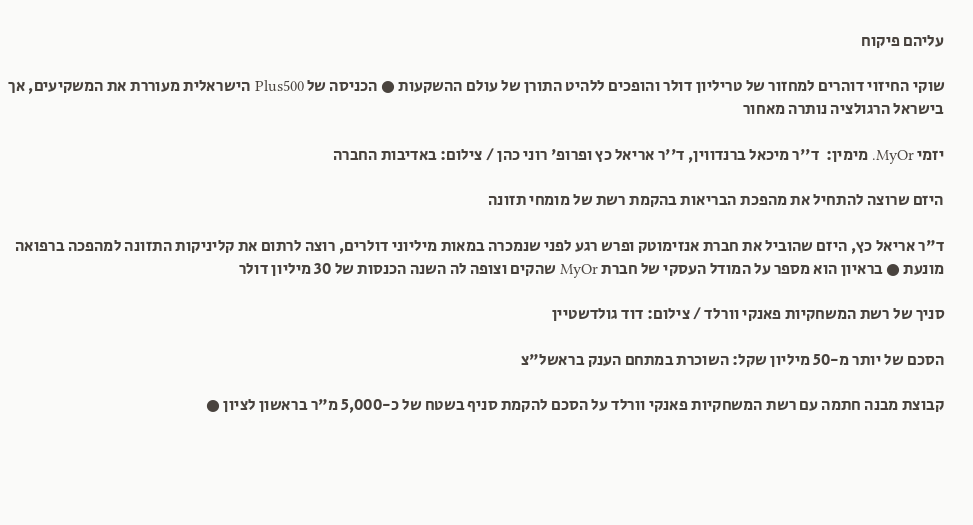עליהם פיקוח

שוקי החיזוי דוהרים למחזור של טריליון דולר והופכים ללהיט התורן של עולם ההשקעות ● הכניסה של Plus500 הישראלית מעוררת את המשקיעים, אך בישראל הרגולציה נותרה מאחור

יזמי MyOr. מימין:  ד''ר מיכאל ברנדווין, ד''ר אריאל כץ ופרופ' רוני כהן / צילום: באדיבות החברה

היזם שרוצה להתחיל את מהפכת הבריאות בהקמת רשת של מומחי תזונה

ד"ר אריאל כץ, היזם שהוביל את חברת אנזימוטק ופרש רגע לפני שנמכרה במאות מיליוני דולרים, רוצה לרתום את קליניקות התזונה למהפכה ברפואה מונעת ● בראיון הוא מספר על המודל העסקי של חברת MyOr שהקים וצופה לה השנה הכנסות של 30 מיליון דולר

סניך של רשת המשחקיות פאנקי וורלד / צילום: דוד גולדשטיין

הסכם של יותר מ-50 מיליון שקל: השוכרת במתחם הענק בראשל"צ

קבוצת מבנה חתמה עם רשת המשחקיות פאנקי וורלד על הסכם להקמת סניף בשטח של כ-5,000 מ"ר בראשון לציון ●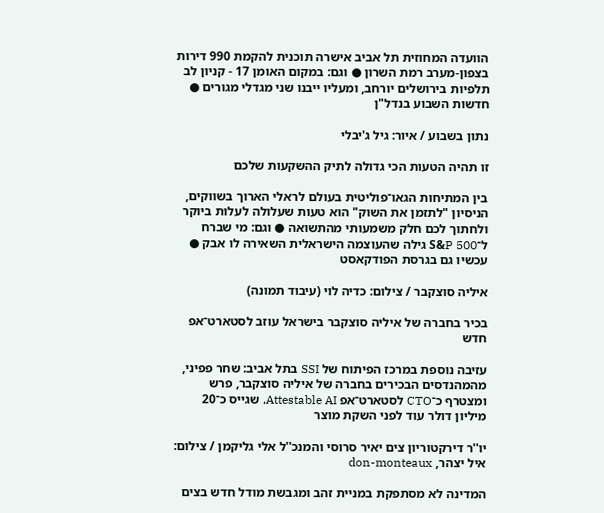הוועדה המחוזית תל אביב אישרה תוכנית להקמת 990 דירות בצפון-מערב רמת השרון ● וגם: במקום האומן 17 - קניון לב תלפיות בירושלים יורחב, ומעליו ייבנו שני מגדלי מגורים ● חדשות השבוע בנדל"ן

נתון בשבוע / איור: גיל ג'יבלי

זו תהיה הטעות הכי גדולה לתיק ההשקעות שלכם

בין המתיחות הגאו־פוליטית בעולם לראלי הארוך בשווקים, הניסיון "לתזמן את השוק" הוא טעות שעלולה לעלות ביוקר ולחתוך לכם חלק משמעותי מהתשואה ● וגם: מי שברח ל־S&P 500 גילה שהעוצמה הישראלית השאירה לו אבק ● עכשיו גם בגרסת הפודקאסט

איליה סוצקבר / צילום: כדיה לוי (עיבוד תמונה)

בכיר בחברה של איליה סוצקבר בישראל עוזב לסטארט־אפ חדש

עזיבה נוספת במרכז הפיתוח של SSI בתל אביב: שחר פפיני, מהמהנדסים הבכירים בחברה של איליה סוצקבר, פרש ומצטרף כ־CTO לסטארט־אפ Attestable AI, שגייס כ־20 מיליון דולר עוד לפני השקת מוצר

יו''ר דירקטוריון צים יאיר סרוסי והמנכ''ל אלי גליקמן / צילום: איל יצהר, don-monteaux

המדינה לא מסתפקת במניית זהב ומגבשת מודל חדש בצים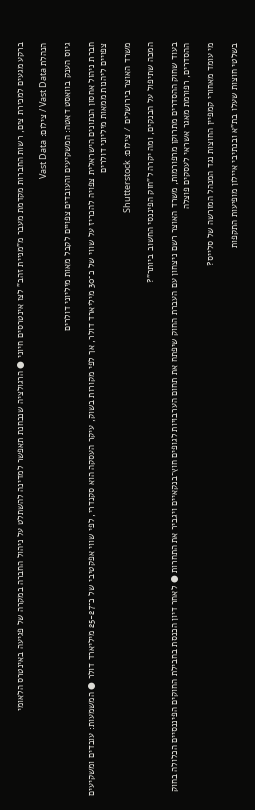ברקע מגעים למכירת צים, רשות החברות מקדמת מעבר מ"מניית זהב" לצו אינטרסים חיוני ● הרגולציה שנבחנת תאפשר למדינה להשתלט על ניהול החברה במקרה של פגיעה באינטרס הלאומי

הנהלת Vast Data / צילום: Vast Data

גיוס הענק בוואסט דאטה: המשקיעים והעובדים צפויים לקבל מאות מיליוני דולרים

חברת ניהול אחסון הנתונים הישראלית צפויה להכריז על שווי של כ־30 מיליארד דולר, אך לפי מקורות בשוק, עיקר העסקה הוא סקנדרי, לפי שווי אפקטיבי של כ־25-27 מיליארד דולר ● המשמעות: עובדים ומשקיעים צפויים ליהנות ממאות מיליוני דולרים

משרד האוצר בירושלים / צילום: Shutterstock

המכה שתיפול על הבנקים, ומה יקרה ל"חוק הפיננסי החשוב ביותר"?

בעוד שחוק ההסדרים מתרוקן מרפורמות, משרד האוצר רשם ניצחון עם העברת החוק שיפתח את תחום הערבויות לגופים חוץ־בנקאיים ויגביר את התחרות ● לאחר דיון הכנסת בחבילת החוקים הפיננסיים הכלולה בחוק ההסדרים, רפורמת מאגר אשראי לעסקים פוצלה

מי עומד מאחורי קמפיין החוצות נגד המנהל המורשה של סלייס?

בשלטי חוצות שעלו בת"א ובנתיבי איילון מופיעות התקפות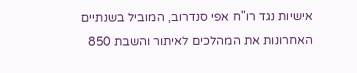אישיות נגד רו"ח אפי סנדרוב, המוביל בשנתיים האחרונות את המהלכים לאיתור והשבת 850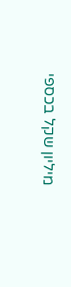מיליון שקל בכספי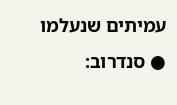עמיתים שנעלמו ● סנדרוב: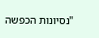"נסיונות הכפשה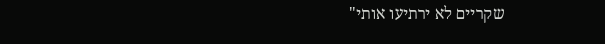שקריים לא ירתיעו אותי"